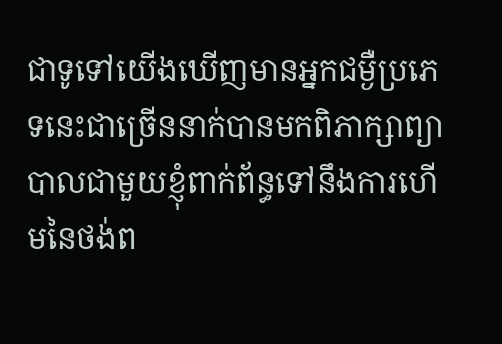ជាទូទៅយើងឃើញមានអ្នកជម្ងឺប្រភេទនេះជាច្រើននាក់បានមកពិភាក្សាព្យាបាលជាមួយខ្ញុំពាក់ព័ន្ធទៅនឹងការហើមនៃថង់ព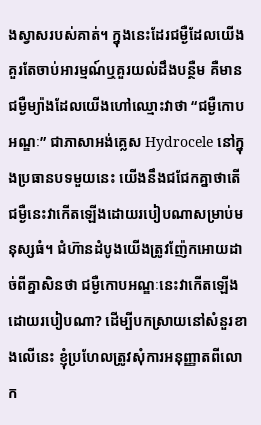ងស្វាសរបស់គាត់។ ក្នុងនេះដែរជម្ងឺដែលយើងគួរតែចាប់អារម្មណ៍ឬគួរយល់ដឹងបន្ថឺម គឺមានជម្ងឺម្យ៉ាងដែលយើងហៅឈ្មោះវាថា “ជម្ងឺកោបអណ្ឌៈ” ជាភាសាអង់គ្លេស Hydrocele នៅក្នុងប្រធានបទមួយនេះ យើងនឹងជជែកគ្នាថាតើជម្ងឺនេះវាកើតឡើងដោយរបៀបណាសម្រាប់មនុស្សធំ។ ជំហ៊ានដំបូងយើងត្រូវញ៉ែកអោយដាច់ពីគ្នាសិនថា ជម្ងឺកោបអណ្ឌៈនេះវាកើតឡើងដោយរបៀបណា? ដើម្បីបកស្រាយនៅសំនួរខាងលើនេះ ខ្ញុំប្រហែលត្រូវសុំការអនុញ្ញាតពីលោក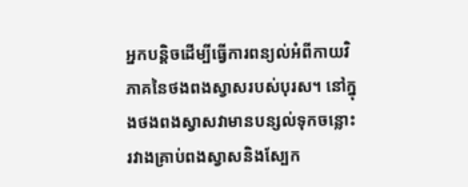អ្នកបន្តិចដើម្បីធ្វើការពន្យល់អំពីកាយវិភាគនៃថងពងស្វាសរបស់បុរស។ នៅក្នុងថងពងស្វាសវាមានបន្សល់ទុកចន្លោះរវាងគ្រាប់ពងស្វាសនិងស្បែក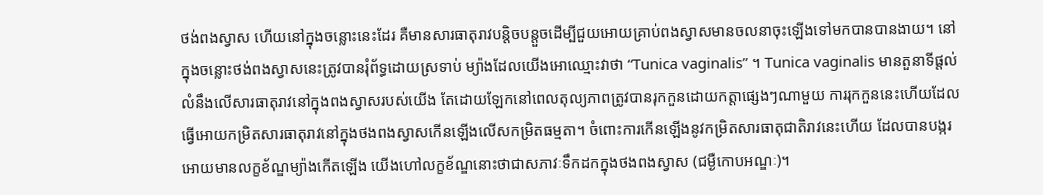ថង់ពងស្វាស ហើយនៅក្នុងចន្លោះនេះដែរ គឺមានសារធាតុរាវបន្តិចបន្តួចដើម្បីជួយអោយគ្រាប់ពងស្វាសមានចលនាចុះឡើងទៅមកបានបានងាយ។ នៅក្នុងចន្លោះថង់ពងស្វាសនេះត្រូវបានរុំព័ទ្ធដោយស្រទាប់ ម្យ៉ាងដែលយើងអោឈ្មោះវាថា “Tunica vaginalis” ។ Tunica vaginalis មានតួនាទីផ្តល់លំនឹងលើសារធាតុរាវនៅក្នុងពងស្វាសរបស់យើង តែដោយឡែកនៅពេលតុល្យភាពត្រូវបានរុកកួនដោយកត្តាផ្សេងៗណាមួយ ការរុកកួននេះហើយដែលធ្វើអោយកម្រិតសារធាតុរាវនៅក្នុងថងពងស្វាសកើនឡើងលើសកម្រិតធម្មតា។ ចំពោះការកើនឡើងនូវកម្រិតសារធាតុជាតិរាវនេះហើយ ដែលបានបង្ករអោយមានលក្ខខ័ណ្ឌម្យ៉ាងកើតឡើង យើងហៅលក្ខខ័ណ្ឌនោះថាជាសភាវៈទឹកដកក្នុងថងពងស្វាស (ជម្ងឺកោបអណ្ឌៈ)។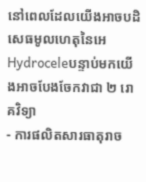នៅពេលដែលយើងអាចបដិសេធមូលហេតុនៃអេ Hydroceleបន្ទាប់មកយើងអាចបែងចែកវាជា ២ រោគវិទ្យា
- ការផលិតសារធាតុរាច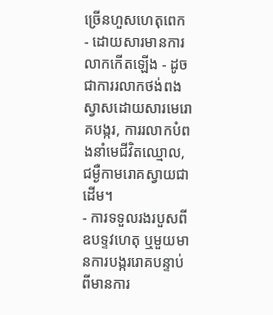ច្រើនហួសហេតុពេក
- ដោយសារមានការលាកកើតឡើង - ដូចជាការរលាកថង់ពងស្វាសដោយសារមេរោគបង្ករ, ការរលាកបំពងនាំមេជីវិតឈ្មោល, ជម្ងឺកាមរោគស្វាយជាដើម។
- ការទទួលរងរបួសពីឧបទ្ទវហេតុ ឬមួយមានការបង្កររោគបន្ទាប់ពីមានការ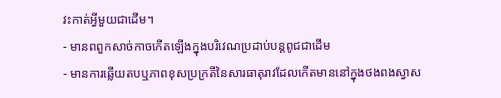វះកាត់អ្វីមួយជាដើម។
- មានពពួកសាច់កាចកើតឡើងក្នុងបរិវេណប្រដាប់បន្តពូជជាដើម
- មានការឆ្លើយតបឬភាពខុសប្រក្រតីនៃសារធាតុរាវដែលកើតមាននៅក្នុងថងពងស្វាស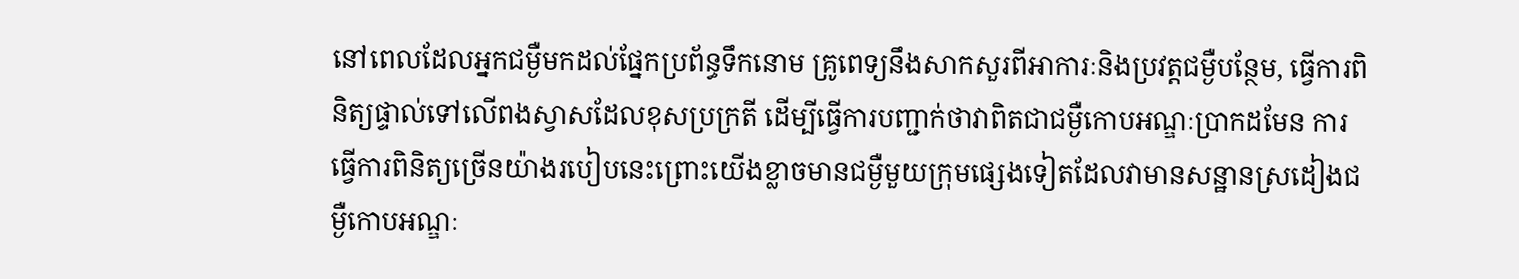នៅពេលដែលអ្នកជម្ងឺមកដល់ផ្នែកប្រព័ន្ធទឹកនោម គ្រូពេទ្យនឹងសាកសួរពីអាការៈនិងប្រវត្តជម្ងឺបន្ថែម, ធ្វើការពិនិត្យផ្ទាល់ទៅលើពងស្វាសដែលខុសប្រក្រតី ដើម្បីធ្វើការបញ្ជាក់ថាវាពិតជាជម្ងឺកោបអណ្ឌៈប្រាកដមែន ការធ្វើការពិនិត្យច្រើនយ៉ាងរបៀបនេះព្រោះយើងខ្លាចមានជម្ងឺមួយក្រុមផ្សេងទៀតដែលវាមានសន្ឋានស្រដៀងជម្ងឺកោបអណ្ឌៈ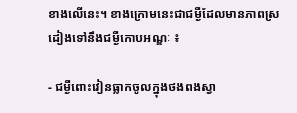ខាងលើនេះ។ ខាងក្រោមនេះជាជម្ងឺដែលមានភាពស្រដៀងទៅនឹងជម្ងឺកោបអណ្ឌៈ ៖

- ជម្ងឺពោះវៀនធ្លាកចូលក្នុងថងពងស្វា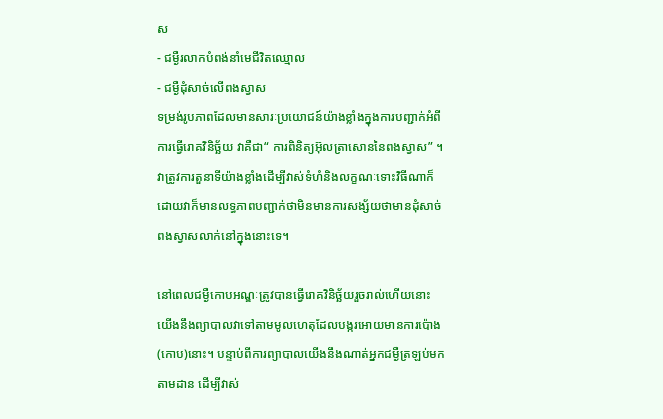ស
- ជម្ងឺរលាកបំពង់នាំមេជីវិតឈ្មោល
- ជម្ងឺដុំសាច់លើពងស្វាស
ទម្រង់រូបភាពដែលមានសារៈប្រយោជន៍យ៉ាងខ្លាំងក្នុងការបញ្ជាក់អំពីការធ្វើរោគវិនិច្ឆ័យ វាគឺជា“ ការពិនិត្យអ៊ុលត្រាសោននៃពងស្វាស” ។ វាត្រូវការតួនាទីយ៉ាងខ្លាំងដើម្បីវាស់ទំហំនិងលក្ខណៈទោះវិធីណាក៏ដោយវាក៏មានលទ្ធភាពបញ្ជាក់ថាមិនមានការសង្ស័យថាមានដុំសាច់ពងស្វាសលាក់នៅក្នុងនោះទេ។

នៅពេលជម្ងឺកោបអណ្ឌៈត្រូវបានធ្វើរោគវិនិច្ឆ័យរួចរាល់ហើយនោះ យើងនឹងព្យាបាលវាទៅតាមមូលហេតុដែលបង្ករអោយមានការប៉ោង(កោប)នោះ។ បន្ទាប់ពីការព្យាបាលយើងនឹងណាត់អ្នកជម្ងឺត្រឡប់មកតាមដាន ដើម្បីវាស់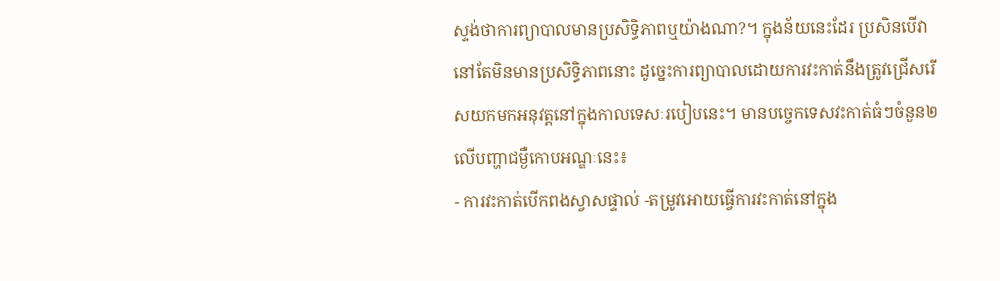ស្ទង់ថាការព្យាបាលមានប្រសិទ្ធិភាពឬយ៉ាងណា?។ ក្នុងន័យនេះដែរ ប្រសិនបើវានៅតែមិនមានប្រសិទ្ធិភាពនោះ ដូច្នេះការព្យាបាលដោយការវះកាត់នឹងត្រូវជ្រើសរើសយកមកអនុវត្តនៅក្នុងកាលទេសៈរបៀបនេះ។ មានបច្ចេកទេសវះកាត់ធំៗចំនួន២លើបញ្ហាជម្ងឺកោបអណ្ឌៈនេះ៖
- ការវះកាត់បើកពងស្វាសផ្ទាល់ -តម្រូវអោយធ្វើការវះកាត់នៅក្នុង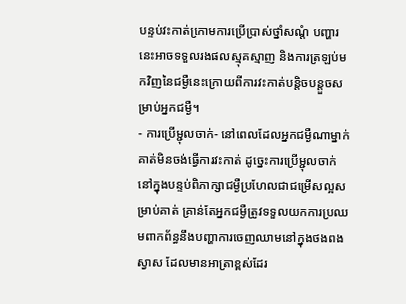បន្ទប់វះកាត់កោ្រមការប្រើប្រាស់ថ្នាំសណ្តំ បញ្ហារនេះអាចទទួលរងផលស្មុគស្មាញ និងការត្រឡប់មកវិញនៃជម្ងឺនេះក្រោយពីការវះកាត់បន្តិចបន្តួចសម្រាប់អ្នកជម្ងឺ។
- ការប្រើម្ជុលចាក់- នៅពេលដែលអ្នកជម្ងឺណាម្នាក់គាត់មិនចង់ធ្វើការវះកាត់ ដូច្នេះការប្រើម្ជុលចាក់នៅក្នុងបន្ទប់ពិភាក្សាជម្ងឺប្រហែលជាជម្រើសល្អសម្រាប់គាត់ គ្រាន់តែអ្នកជម្ងឺត្រូវទទួលយកការប្រឈមពាកព័ន្ធនឹងបញ្ហាការចេញឈាមនៅក្នុងថងពងស្វាស ដែលមានអាត្រាខ្ពស់ដែរ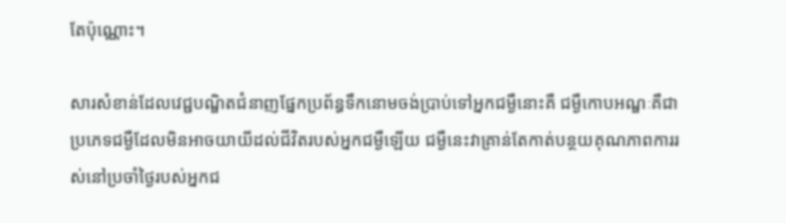តែប៉ុណ្ណោះ។

សារសំខាន់ដែលវេជ្ជបណ្ឌិតជំនាញផ្នែកប្រព័ន្ធទឹកនោមចង់ប្រាប់ទៅអ្នកជម្ងឺនោះគឺ ជម្ងឺកោបអណ្ឌៈគឺជាប្រភេទជម្ងឺដែលមិនអាចយាយីដល់ជីវិតរបស់អ្នកជម្ងឺឡើយ ជម្ងឺនេះវាគ្រាន់តែកាត់បន្ថយគុណភាពការរស់នៅប្រចាំថ្ងៃរបស់អ្នកជ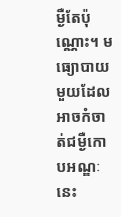ម្ងឺតែប៉ុណ្ណោះ។ មធ្យោបាយមួយដែលអាចកំចាត់ជម្ងឺកោបអណ្ឌៈនេះ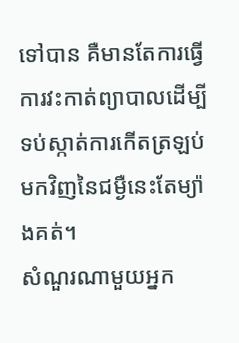ទៅបាន គឺមានតែការធ្វើការវះកាត់ព្យាបាលដើម្បីទប់ស្កាត់ការកើតត្រឡប់មកវិញនៃជម្ងឺនេះតែម្យ៉ាងគត់។
សំណួរណាមួយអ្នក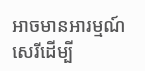អាចមានអារម្មណ៍សេរីដើម្បី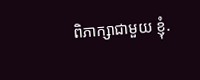ពិភាក្សាជាមួយ ខ្ញុំ.